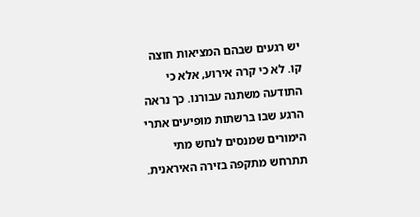יש רגעים שבהם המציאות חוצה קו. לא כי קרה אירוע, אלא כי התודעה משתנה עבורנו. כך נראה הרגע שבו ברשתות מופיעים אתרי הימורים שמנסים לנחש מתי תתרחש מתקפה בזירה האיראנית.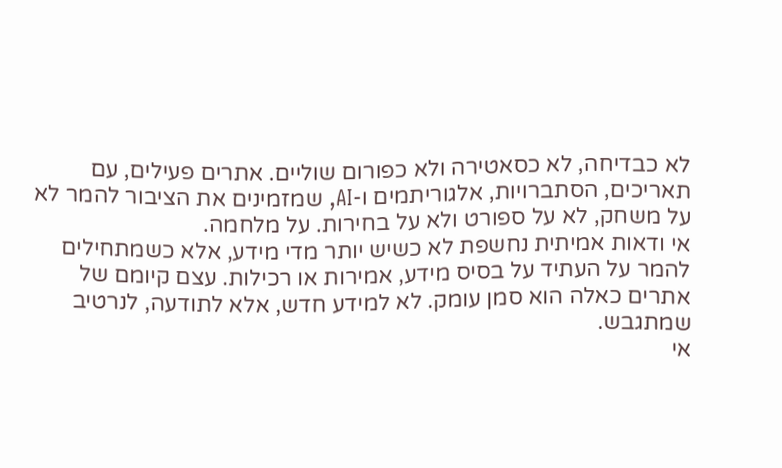לא כבדיחה, לא כסאטירה ולא כפורום שוליים. אתרים פעילים, עם תאריכים, הסתברויות, אלגוריתמים ו-AI, שמזמינים את הציבור להמר לא על משחק, לא על ספורט ולא על בחירות. על מלחמה.
אי ודאות אמיתית נחשפת לא כשיש יותר מדי מידע, אלא כשמתחילים להמר על העתיד על בסיס מידע, אמירות או רכילות. עצם קיומם של אתרים כאלה הוא סמן עומק. לא למידע חדש, אלא לתודעה, לנרטיב שמתגבש.
אי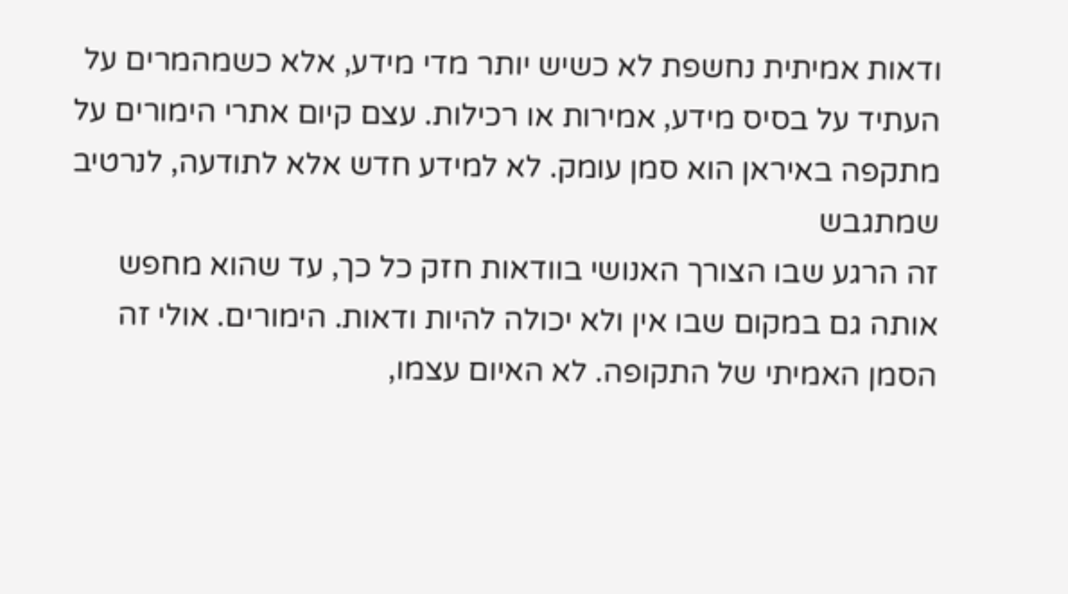ודאות אמיתית נחשפת לא כשיש יותר מדי מידע, אלא כשמהמרים על העתיד על בסיס מידע, אמירות או רכילות. עצם קיום אתרי הימורים על מתקפה באיראן הוא סמן עומק. לא למידע חדש אלא לתודעה, לנרטיב שמתגבש
זה הרגע שבו הצורך האנושי בוודאות חזק כל כך, עד שהוא מחפש אותה גם במקום שבו אין ולא יכולה להיות ודאות. הימורים. אולי זה הסמן האמיתי של התקופה. לא האיום עצמו,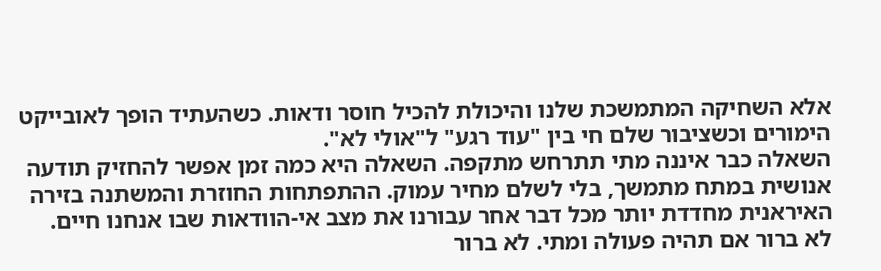אלא השחיקה המתמשכת שלנו והיכולת להכיל חוסר ודאות. כשהעתיד הופך לאובייקט הימורים וכשציבור שלם חי בין "עוד רגע" ל"אולי לא".
השאלה כבר איננה מתי תתרחש מתקפה. השאלה היא כמה זמן אפשר להחזיק תודעה אנושית במתח מתמשך, בלי לשלם מחיר עמוק. ההתפתחות החוזרת והמשתנה בזירה האיראנית מחדדת יותר מכל דבר אחר עבורנו את מצב אי-הוודאות שבו אנחנו חיים.
לא ברור אם תהיה פעולה ומתי. לא ברור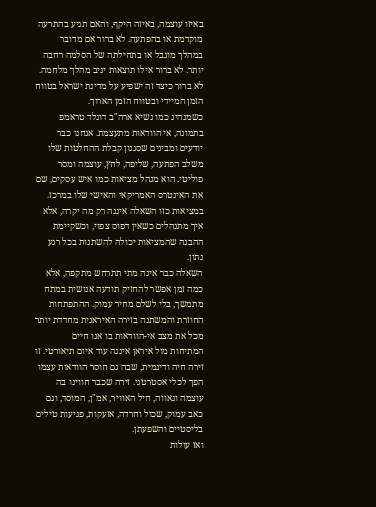באיזו עוצמה, באיזה היקף, והאם תגיע בהתרעה מוקדמת או בהפתעה. לא ברור אם מדובר במהלך מוגבל או בתחילתה של הסלמה רחבה יותר. לא ברור אילו תוצאות יניב מהלך מלחמה. לא ברור כיצד זה ישפיע על מדינת ישראל בטווח הזמן המיידי ובטווח הזמן הארוך.
כשמנהיג כמו נשיא ארה"ב דונלד טראמפ בתמונה, אי הוודאות מתעצמת. אנחנו כבר יודעים ומבינים שסגנון קבלת ההחלטות שלו משלב הפתעה, שליפה, לחץ, עוצמה ומסר פוליטי. הוא מנהל מציאות כמו איש עסקים, שם את האינטרס האמריקאי והאישי שלו במרכז. במציאות כזו השאלה איננה רק מה יקרה, אלא איך מתנהלים כשאין דפוס צפוי, וכשקיימת ההבנה שהמציאות יכולה להשתנות בכל רגע נתון.
השאלה כבר אינה מתי תתרחש מתקפה, אלא כמה זמן אפשר להחזיק תודעה אנושית במתח מתמשך, בלי לשלם מחיר עמוק. ההתפתחות החוזרת והמשתנה בזירה האיראנית מחדדת יותר מכל את מצב אי-הוודאות בו אנו חיים
המתיחות מול איראן איננה עוד איום תיאורטי. זו זירה חיה ודינמית, שבה גם חוסר הוודאות עצמו הפך לכלי אסטרטגי. זירה שכבר חווינו בה עוצמה וגאווה, חיל האוויר, אמ"ן, המוסד, וגם כאב עמוק, שכול וחרדה, אזעקות, פגיעות טילים בליסטיים והשפעתן.
ואז עולות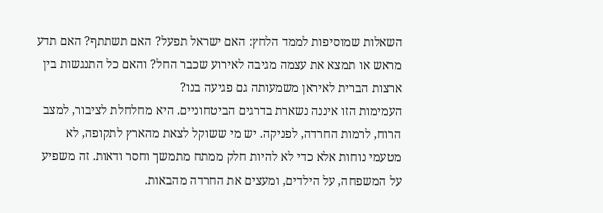השאלות שמוסיפות לממד הלחץ: האם ישראל תפעל? האם תשתתף? האם תדע מראש או תמצא את עצמה מגיבה לאירוע שכבר החל? והאם כל התנגשות בין ארצות הברית לאיראן משמעותה גם פגיעה בנו?
העמימות הזו איננה נשארת בדרגים הביטחוניים. היא מחלחלת לציבור, למצב הרוח, לרמות החרדה, לפניקה. יש מי ששוקל לצאת מהארץ לתקופה, לא מטעמי נוחות אלא כדי לא להיות חלק ממתח מתמשך וחסר ודאות. זה משפיע על המשפחה, על הילדים, ומעצים את החרדה מהבאות.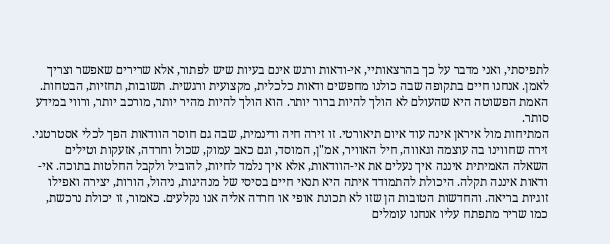לתפיסתי, ואני מדבר על כך בהרצאותיי, אי-ודאות ורגש אינם בעיות שיש לפתור, אלא שרירים שאפשר וצריך לאמן. אנחנו חיים בתקופה שבה כולנו מחפשים ודאות כלכלית, מקצועית ורגשית. תשובות, תחזיות, הבטחות. האמת הפשוטה היא שהעולם לא הולך להיות ברור יותר. הוא הולך להיות מהיר יותר, מורכב יותר, ורווי במידע סותר.
המתיחות מול איראן אינה עוד איום תיאורטי. זו זירה חיה ודינמית, שבה גם חוסר הוודאות הפך לכלי אסטרטגי. זירה שחווינו בה עוצמה וגאווה, חיל האוויר, אמ"ן, המוסד, וגם כאב עמוק, שכול וחרדה, אזעקות וטילים
השאלה האמיתית איננה איך נעלים את אי-הוודאות, אלא איך נלמד לחיות, להוביל ולקבל החלטות בתוכה. אי-ודאות איננה תקלה. היכולת להתמודד איתה היא תנאי חיים בסיסי של מנהיגות, ניהול, הורות, יצירה ואפילו זוגיות בריאה. והחדשות הטובות הן שזו לא תכונת אופי או חרדה אליה אנו נקלעים. כאמור, זו יכולת נרכשת, כמו שריר מתפתח עליו אנחנו עומלים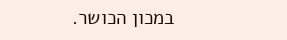במכון הכושר.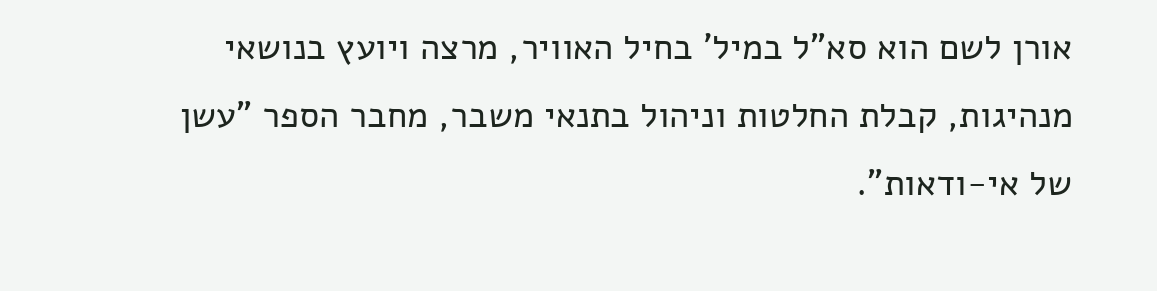אורן לשם הוא סא"ל במיל' בחיל האוויר, מרצה ויועץ בנושאי מנהיגות, קבלת החלטות וניהול בתנאי משבר, מחבר הספר "עשן של אי-ודאות".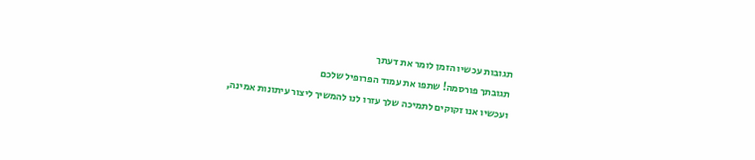תגובות עכשיו הזמן לומר את דעתך
תגובתך פורסמה! שתפו את עמוד הפרופיל שלכם
ועכשיו אנו זקוקים לתמיכה שלך עזרו לנו להמשיך ליצור עיתונות אמינה,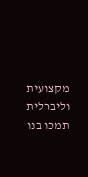מקצועית וליברלית
תמכו בנו